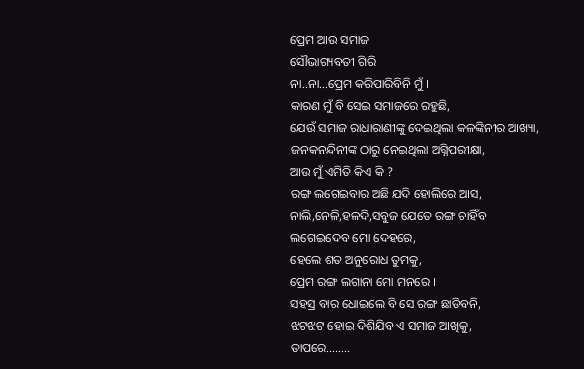ପ୍ରେମ ଆଉ ସମାଜ
ସୌଭାଗ୍ୟବତୀ ଗିରି
ନା..ନା…ପ୍ରେମ କରିପାରିବିନି ମୁଁ ।
କାରଣ ମୁଁ ବି ସେଇ ସମାଜରେ ରହୁଛି,
ଯେଉଁ ସମାଜ ରାଧାରାଣୀଙ୍କୁ ଦେଇଥିଲା କଳଙ୍କିନୀର ଆଖ୍ୟା,
ଜନକନନ୍ଦିନୀଙ୍କ ଠାରୁ ନେଇଥିଲା ଅଗ୍ନିପରୀକ୍ଷା,
ଆଉ ମୁଁ ଏମିତି କିଏ କି ?
ରଙ୍ଗ ଲଗେଇବାର ଅଛି ଯଦି ହୋଲିରେ ଆସ,
ନାଲି,ନେଳି,ହଳଦି,ସବୁଜ ଯେତେ ରଙ୍ଗ ଚାହିଁବ
ଲଗେଇଦେବ ମୋ ଦେହରେ,
ହେଲେ ଶତ ଅନୁରୋଧ ତୁମକୁ,
ପ୍ରେମ ରଙ୍ଗ ଲଗାନା ମୋ ମନରେ ।
ସହସ୍ର ବାର ଧୋଇଲେ ବି ସେ ରଙ୍ଗ ଛାଡିବନି,
ଝଟଝଟ ହୋଇ ଦିଶିଯିବ ଏ ସମାଜ ଆଖିକୁ,
ତାପରେ……..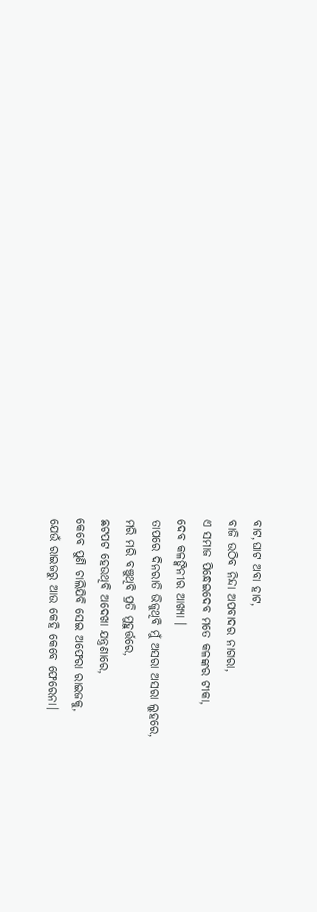ବାଟ,ଘାଟ ଅବା ହାଟ,
ବାଜି ଉଠିବ ନିନ୍ଦା ଅପବାଦର ନାଗରା,
ଏ ସମାଜ ପିନ୍ଧେଇଦେବ ମତେ କଳଙ୍କର ଟୀକା,
ଦେବ କଳଙ୍କିନୀର ଆଖ୍ୟା ।
ତାପରେ ଦିନରାତି ଭିଜୁଥିବି ମୁଁ ଅସରା ଅସରା ଲୁହରେ,
ମରି ମରି ବଞ୍ଚୁଥିବି ପ୍ରତି ମୁହୁର୍ତ୍ତରେ,
ଛଟପଟ ହେଉଥିବି ଅଦେଖା ଯନ୍ତ୍ରଣାରେ,
କେବେ ପୁଣି ଚାଲିଯିବି ସେଇ ଅଫେରା ରାଇଜକୁ,
ଯେଉଁ ରାଇଜରୁ ଆଉ କେହି କେବେ ଫେରେନା।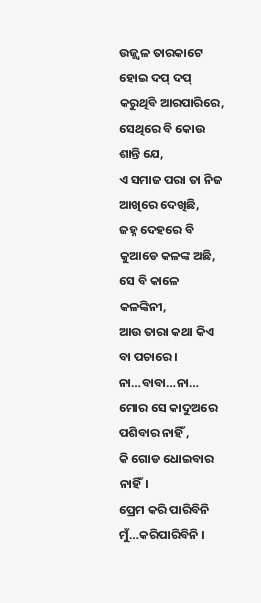ଉଜ୍ଜ୍ୱଳ ତାରକାଟେ ହୋଇ ଦପ୍ ଦପ୍ କରୁଥିବି ଆରପାରିରେ,
ସେଥିରେ ବି କୋଉ ଶାନ୍ତି ଯେ,
ଏ ସମାଜ ପରା ତା ନିଜ ଆଖିରେ ଦେଖିଛି,
ଜହ୍ନ ଦେହରେ ବି କୁଆଡେ କଳଙ୍କ ଅଛି,
ସେ ବି କାଳେ କଳଙ୍କିନୀ,
ଆଉ ତାରା କଥା କିଏ ବା ପଚାରେ ।
ନା…ବାବା…ନା…
ମୋର ସେ କାଦୁଅରେ ପଶିବାର ନାହିଁ ,
କି ଗୋଡ ଧୋଇବାର ନାହିଁ।
ପ୍ରେମ କରି ପାରିବିନି ମୁଁ…କରିପାରିବିନି ।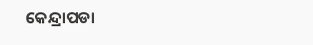କେନ୍ଦ୍ରାପଡା